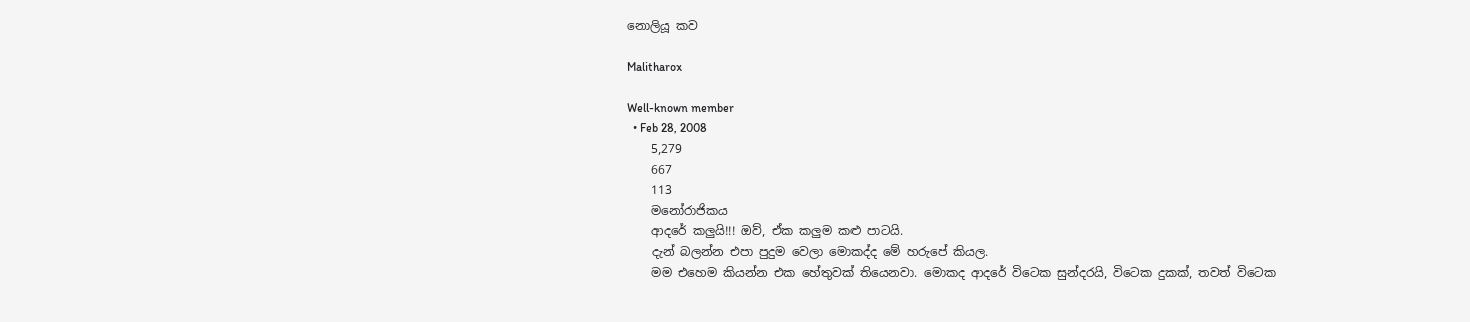නොලියූ කව

Malitharox

Well-known member
  • Feb 28, 2008
    5,279
    667
    113
    මනෝරාජිකය
    ආදරේ කලුයි!!! ඔව්, ඒක කලුම කළු පාටයි.
    දැන් බලන්න එපා පුදුම වෙලා මොකද්ද මේ හරුපේ කියල.
    මම එහෙම කියන්න එක හේතුවක් තියෙනවා. මොකද ආදරේ විටෙක සුන්දරයි, විටෙක දුකක්, තවත් විටෙක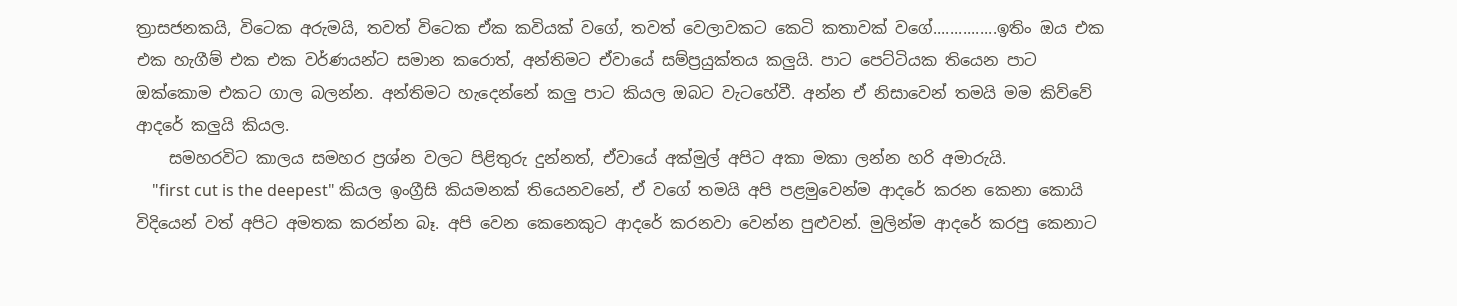ත්‍රාසජනකයි, විටෙක අරුමයි, තවත් විටෙක ඒක කවියක් වගේ, තවත් වෙලාවකට කෙටි කතාවක් වගේ...............ඉතිං ඔය එක එක හැගීම් එක එක වර්ණයන්ට සමාන කරොත්, අන්තිමට ඒවායේ සම්ප්‍රයුක්තය කලුයි. පාට පෙට්ටියක තියෙන පාට ඔක්කොම එකට ගාල බලන්න. අන්තිමට හැදෙන්නේ කලු පාට කියල ඔබට වැටහේවී. අන්න ඒ නිසාවෙන් තමයි මම කිව්වේ ආදරේ කලුයි කියල.
    සමහරවිට කාලය සමහර ප්‍රශ්න වලට පිළිතුරු දුන්නත්, ඒවායේ අක්මුල් අපිට අකා මකා ලන්න හරි අමාරුයි.
    "first cut is the deepest" කියල ඉංග්‍රීසි කියමනක් තියෙනවනේ, ඒ වගේ තමයි අපි පළමුවෙන්ම ආදරේ කරන කෙනා කොයි විදියෙන් වත් අපිට අමතක කරන්න බෑ. අපි වෙන කෙනෙකුට ආදරේ කරනවා වෙන්න පුළුවන්. මුලින්ම ආදරේ කරපු කෙනාට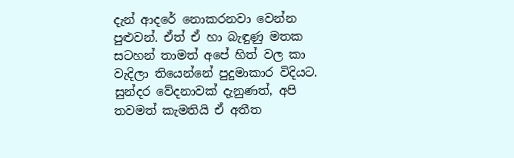දැන් ආදරේ නොකරනවා වෙන්න පුළුවන්. ඒත් ඒ හා බැඳුණු මතක සටහන් තාමත් අපේ හිත් වල කා වැදිලා තියෙන්නේ පුදුමාකාර විදියට. සුන්දර වේදනාවක් දැනුණත්, අපි තවමත් කැමතියි ඒ අතීත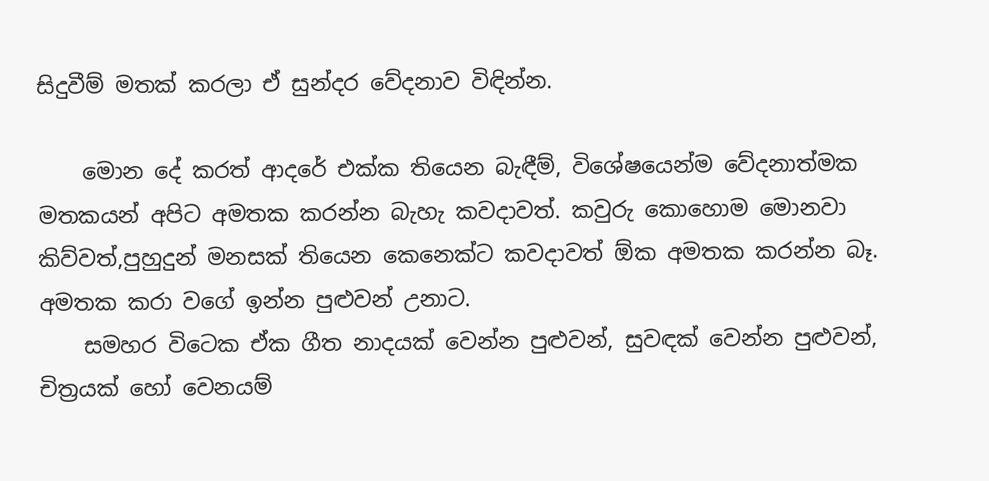සිදුවීම් මතක් කරලා ඒ සුන්දර වේදනාව විඳින්න.

    මොන දේ කරත් ආදරේ එක්ක තියෙන බැඳීම්, විශේෂයෙන්ම වේදනාත්මක මතකයන් අපිට අමතක කරන්න බැහැ කවදාවත්. කවුරු කොහොම මොනවා කිව්වත්,පුහුදුන් මනසක් තියෙන කෙනෙක්ට කවදාවත් ඕක අමතක කරන්න බෑ. අමතක කරා වගේ ඉන්න පුළුවන් උනාට.
    සමහර විටෙක ඒක ගීත නාදයක් වෙන්න පුළුවන්, සුවඳක් වෙන්න පුළුවන්, චිත්‍රයක් හෝ වෙනයම්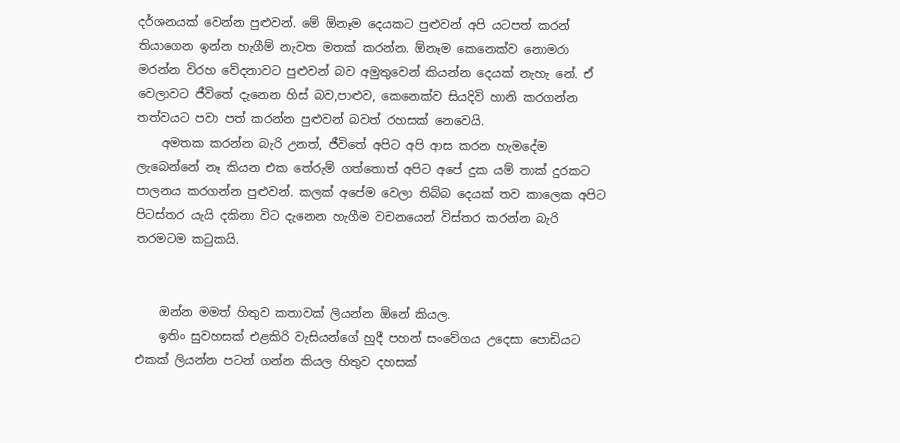දර්ශනයක් වෙන්න පුළුවන්. මේ ඕනෑම දෙයකට පුළුවන් අපි යටපත් කරන් තියාගෙන ඉන්න හැගීම් නැවත මතක් කරන්න. ඕනෑම කෙනෙක්ව නොමරා මරන්න විරහ වේදනාවට පුළුවන් බව අමුතුවෙන් කියන්න දෙයක් නැහැ නේ. ඒ වෙලාවට ජීවිතේ දැනෙන හිස් බව,පාළුව, කෙනෙක්ව සියදිවි හානි කරගන්න තත්වයට පවා පත් කරන්න පුළුවන් බවත් රහසක් නෙවෙයි.
    අමතක කරන්න බැරි උනත්, ජීවිතේ අපිට අපි ආස කරන හැමදේම ලැබෙන්නේ නෑ කියන එක තේරුම් ගත්තොත් අපිට අපේ දුක යම් තාක් දුරකට පාලනය කරගන්න පුළුවන්. කලක් අපේම වෙලා තිබ්බ දෙයක් තව කාලෙක අපිට පිටස්තර යැයි දකිනා විට දැනෙන හැගීම වචනයෙන් විස්තර කරන්න බැරි තරමටම කටුකයි.


    ඔන්න මමත් හිතුව කතාවක් ලියන්න ඕනේ කියල.
    ඉතිං සුවහසක් එළකිරි වැසියන්ගේ හුදී පහන් සංවේගය උදෙසා පොඩියට එකක් ලියන්න පටන් ගන්න කියල හිතුව දහසක්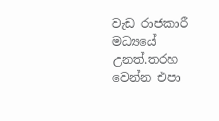වැඩ රාජකාරී මධ්‍යයේ උනත්.තරහ වෙන්න එපා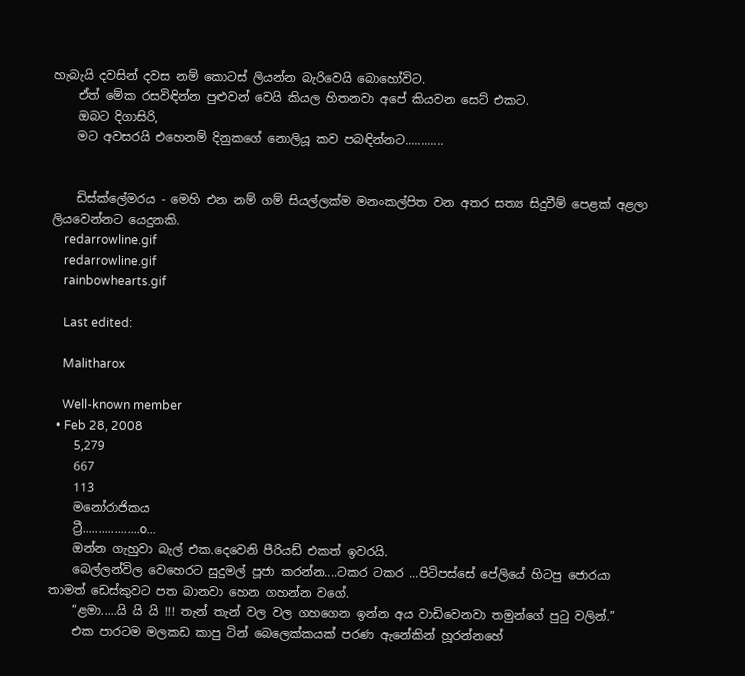හැබැයි දවසින් දවස නම් කොටස් ලියන්න බැරිවෙයි බොහෝවිට.
    ඒත් මේක රසවිඳින්න පුළුවන් වෙයි කියල හිතනවා අපේ කියවන සෙට් එකට.
    ඔබට දිගාසිරි,
    මට අවසරයි එහෙනම් දිනුකගේ නොලියූ කව පබඳින්නට............


    ඩිස්ක්ලේමරය - මෙහි එන නම් ගම් සියල්ලක්ම මනංකල්පිත වන අතර සත්‍ය සිදුවීම් පෙළක් අළලා ලියවෙන්නට යෙදුනකි.
    redarrowline.gif
    redarrowline.gif
    rainbowhearts.gif

    Last edited:

    Malitharox

    Well-known member
  • Feb 28, 2008
    5,279
    667
    113
    මනෝරාජිකය
    ට්‍රී..................o...
    ඔන්න ගැහුවා බැල් එක.දෙවෙනි පීරියඩ් එකත් ඉවරයි.
    බෙල්ලන්විල වෙහෙරට සුදුමල් පූජා කරන්න....ටකර ටකර ...පිටිපස්සේ පේලියේ හිටපු ජොරයා තාමත් ඩෙස්කුවට පත බානවා හෙන ගහන්න වගේ.
    “ළමා.....යි යි යි !!! තැන් තැන් වල වල ගහගෙන ඉන්න අය වාඩිවෙනවා තමුන්ගේ පුටු වලින්.”
    එක පාරටම මලකඩ කාපු ටින් බෙලෙක්කයක් පරණ ඇනේකින් හූරන්නහේ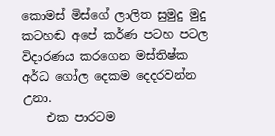කොමස් මිස්ගේ ලාලිත සුමුදු මුදු කටහඬ අපේ කර්ණ පටහ පටල විදාරණය කරගෙන මස්තිෂ්ක අර්ධ ගෝල දෙකම දෙදරවන්න උනා.
    එක පාරටම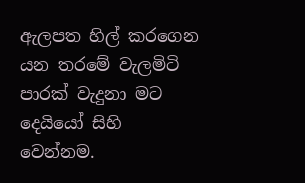ඇලපත හිල් කරගෙන යන තරමේ වැලමිටි පාරක් වැදුනා මට දෙයියෝ සිහි වෙන්නම.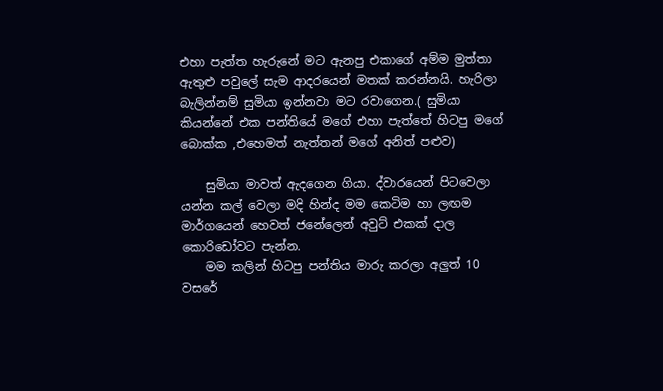එහා පැත්ත හැරුනේ මට ඇනපු එකාගේ අම්ම මුත්තා ඇතුළු පවුලේ සැම ආදරයෙන් මතක් කරන්නයි. හැරිලා බැලින්නම් සුමියා ඉන්නවා මට රවාගෙන.( සුමියා කියන්නේ එක පන්තියේ මගේ එහා පැත්තේ හිටපු මගේ බොක්ක ,එහෙමත් නැත්තන් මගේ අනිත් පළුව)

    සුමියා මාවත් ඇදගෙන ගියා. ද්වාරයෙන් පිටවෙලා යන්න කල් වෙලා මදි හින්ද මම කෙටිම හා ලඟම මාර්ගයෙන් හෙවත් ජනේලෙන් අවුට් එකක් දාල කොරිඩෝවට පැන්න.
    මම කලින් හිටපු පන්තිය මාරු කරලා අලුත් 10 වසරේ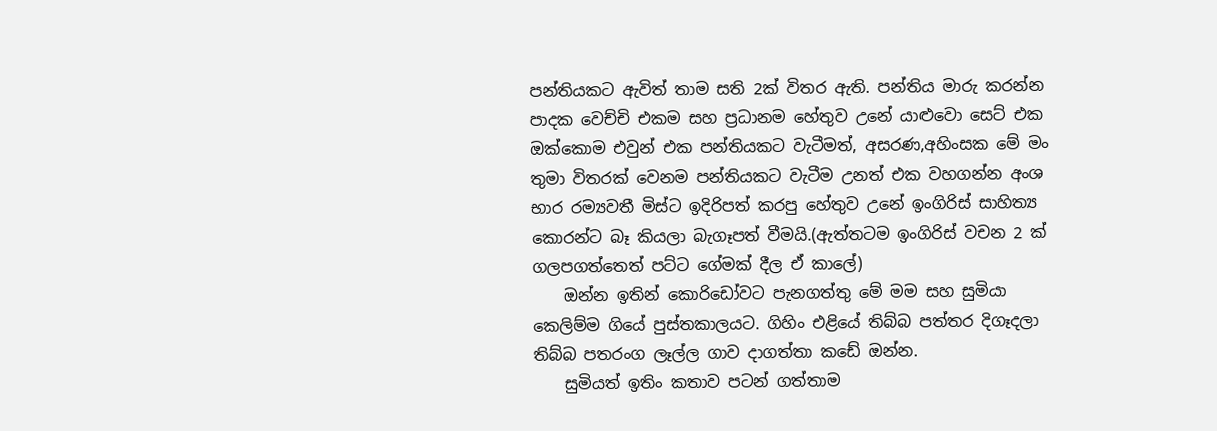පන්තියකට ඇවිත් තාම සති 2ක් විතර ඇති. පන්තිය මාරු කරන්න පාදක වෙච්චි එකම සහ ප්‍රධානම හේතුව උනේ යාළුවො සෙට් එක ඔක්කොම එවුන් එක පන්තියකට වැටීමත්, අසරණ,අහිංසක මේ මං තුමා විතරක් වෙනම පන්තියකට වැටීම උනත් එක වහගන්න අංශ භාර රම්‍යවතී මිස්ට ඉදිරිපත් කරපු හේතුව උනේ ඉංගිරිස් සාහිත්‍ය කොරන්ට බෑ කියලා බැගෑපත් වීමයි.(ඇත්තටම ඉංගිරිස් වචන 2 ක් ගලපගත්තෙත් පට්ට ගේමක් දීල ඒ කාලේ)
    ඔන්න ඉතින් කොරිඩෝවට පැනගත්තු මේ මම සහ සුමියා කෙලිම්ම ගියේ පුස්තකාලයට. ගිහිං එළියේ තිබ්බ පත්තර දිගෑදලා තිබ්බ පතරංග ලෑල්ල ගාව දාගත්තා කඩේ ඔන්න.
    සුමියත් ඉතිං කතාව පටන් ගත්තාම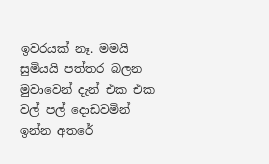ඉවරයක් නෑ. මමයි සුමියයි පත්තර බලන මුවාවෙන් දැන් එක එක වල් පල් දොඩවමින් ඉන්න අතරේ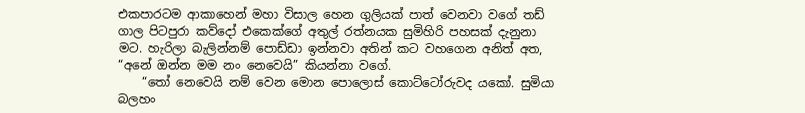එකපාරටම ආකාහෙන් මහා විසාල හෙන ගුලියක් පාත් වෙනවා වගේ තඩ් ගාල පිටපුරා කව්දෝ එකෙක්ගේ අතුල් රත්නයක සුමිහිරි පහසක් දැනුනා මට. හැරිලා බැලින්නම් පොඩ්ඩා ඉන්නවා අතින් කට වහගෙන අනිත් අත, “අනේ ඔන්න මම නං නෙවෙයි” කියන්නා වගේ.
    “තෝ නෙවෙයි නම් වෙන මොන පොලොස් කොට්ටෝරුවද යකෝ. සුමියා බලහං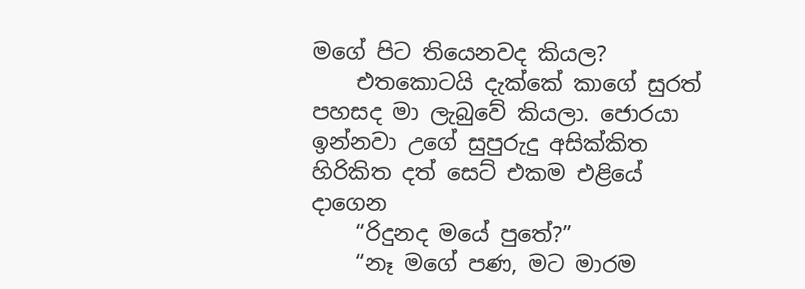මගේ පිට තියෙනවද කියල?
    එතකොටයි දැක්කේ කාගේ සුරත් පහසද මා ලැබුවේ කියලා. ජොරයා ඉන්නවා උගේ සුපුරුදු අසික්කිත හිරිකිත දත් සෙට් එකම එළියේ දාගෙන
    “රිදුනද මයේ පුතේ?”
    “නෑ මගේ පණ, මට මාරම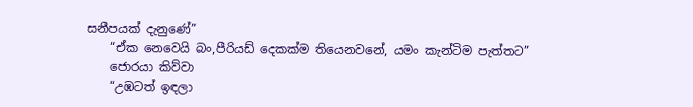සනීපයක් දැනුණේ”
    “ඒක නෙවෙයි බං,පීරියඩ් දෙකක්ම තියෙනවනේ, යමං කැන්ටිම පැත්තට”
    ජොරයා කිව්වා
    “උඹටත් ඉඳලා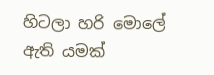හිටලා හරි මොලේ ඇති යමක්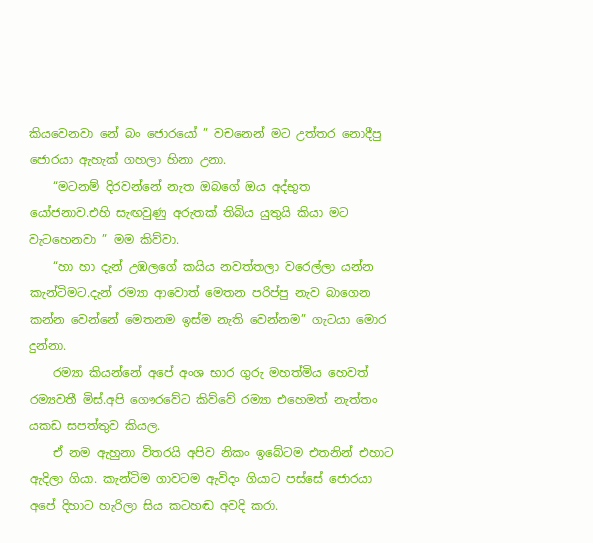කියවෙනවා නේ බං ජොරයෝ ” වචනෙන් මට උත්තර නොදීපු ජොරයා ඇහැක් ගහලා හිනා උනා.
    “මටනම් දිරවන්නේ නැත ඔබගේ ඔය අද්භුත යෝජනාව.එහි සැඟවුණු අරුතක් තිබිය යුතුයි කියා මට වැටහෙනවා ” මම කිව්වා.
    “හා හා දැන් උඹලගේ කයිය නවත්තලා වරෙල්ලා යන්න කැන්ටිමට.දැන් රම්‍යා ආවොත් මෙතන පරිප්පු නැව බාගෙන කන්න වෙන්නේ මෙතනම ඉස්ම නැති වෙන්නම” ගැටයා මොර දුන්නා.
    රම්‍යා කියන්නේ අපේ අංශ භාර ගුරු මහත්මිය හෙවත් රම්‍යවතී මිස්.අපි ගෞරවේට කිව්වේ රම්‍යා එහෙමත් නැත්තං යකඩ සපත්තුව කියල.
    ඒ නම ඇහුනා විතරයි අපිව නිකං ඉබේටම එතනින් එහාට ඇදිලා ගියා. කැන්ටිම ගාවටම ඇවිදං ගියාට පස්සේ ජොරයා අපේ දිහාට හැරිලා සිය කටහඬ අවදි කරා.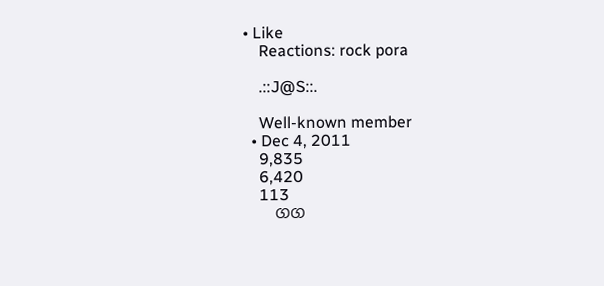• Like
    Reactions: rock pora

    .::J@S::.

    Well-known member
  • Dec 4, 2011
    9,835
    6,420
    113
    ගග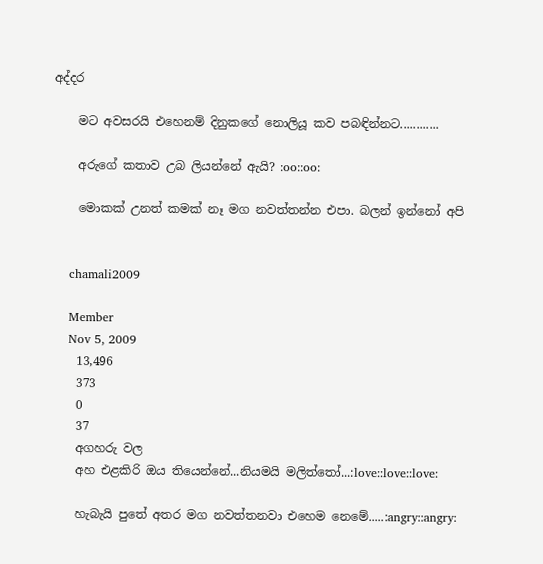අද්දර

    මට අවසරයි එහෙනම් දිනුකගේ නොලියූ කව පබඳින්නට............

    අරුගේ කතාව උබ ලියන්නේ ඇයි? :oo::oo:

    මොකක් උනත් කමක් නෑ මග නවත්තන්න එපා. බලන් ඉන්නෝ අපි


    chamali2009

    Member
    Nov 5, 2009
    13,496
    373
    0
    37
    අගහරු වල
    අහ එළකිරි ඔය තියෙන්නේ...නියමයි මලිත්තෝ...:love::love::love:

    හැබැයි පුතේ අතර මග නවත්තනවා එහෙම නෙමේ.....:angry::angry: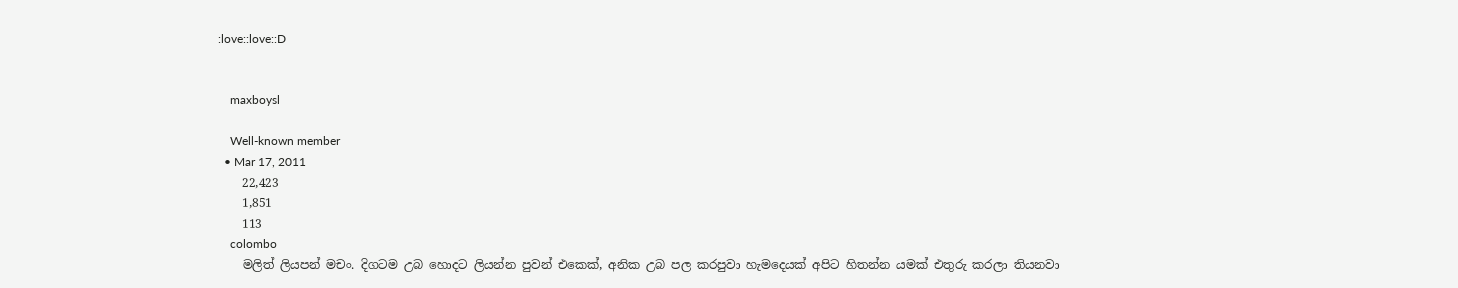:love::love::D


    maxboysl

    Well-known member
  • Mar 17, 2011
    22,423
    1,851
    113
    colombo
    මලිත් ලියපන් මචං. දිගටම උබ හොදට ලියන්න පුවන් එකෙක්, අනික උබ පල කරපුවා හැමදෙයක් අපිට හිතන්න යමක් එතුරු කරලා තියනවා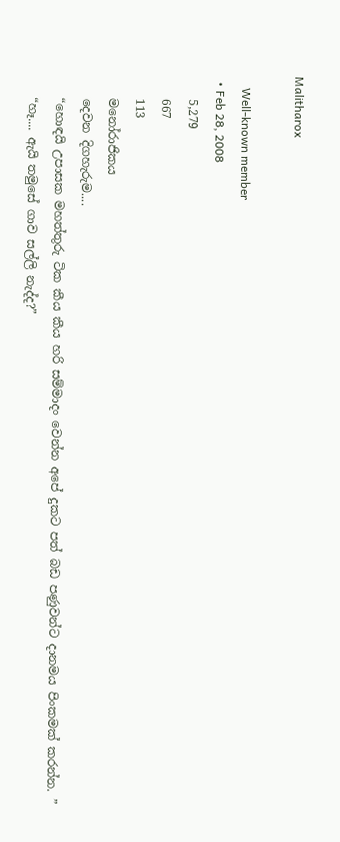Malitharox

    Well-known member
  • Feb 28, 2008
    5,279
    667
    113
    මනෝරාජිකය
    දෙවන දිගහැරුම....
    “හොඳයි උපාසක මහත්තුරු ටික කීය කීය හරි සම්මාදං වෙන්න අපේ දුකට පත් බඩ පණුවන්ට දානමය පිංකමක් කරන්න. ”
    “හෑ.... ඇයි තමුසේ ගාව සල්ලි නැද්ද?”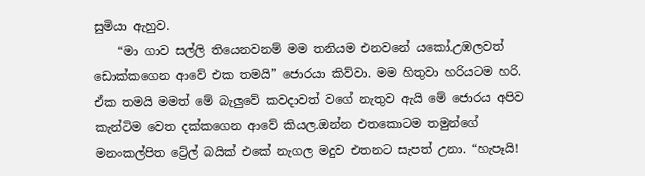සුමියා ඇහුව.
    “මා ගාව සල්ලි තියෙනවනම් මම තනියම එනවනේ යකෝ.උඹලවත් ඩොක්කගෙන ආවේ එක තමයි” ජොරයා කිව්වා. මම හිතුවා හරියටම හරි. ඒක තමයි මමත් මේ බැලුවේ කවදාවත් වගේ නැතුව ඇයි මේ ජොරය අපිව කැන්ටිම වෙත දක්කගෙන ආවේ කියල.ඔන්න එතකොටම තමුන්ගේ මනංකල්පිත ට්‍රේල් බයික් එකේ නැගල මදුව එතනට සැපත් උනා. “හැපෑයි!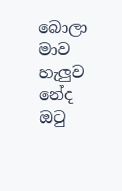බොලා මාව හැලුව නේද ඔටු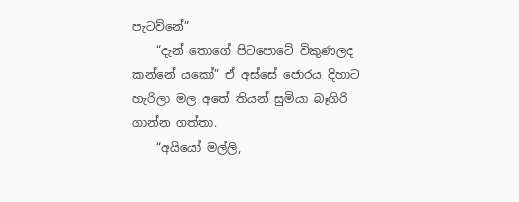පැටව්නේ”
    “දැන් තොගේ පිටපොටේ විකුණලද කන්නේ යකෝ” ඒ අස්සේ ජොරය දිහාට හැරිලා මල අතේ තියන් සුමියා බෑගිරි ගාන්න ගත්තා.
    “අයියෝ මල්ලි,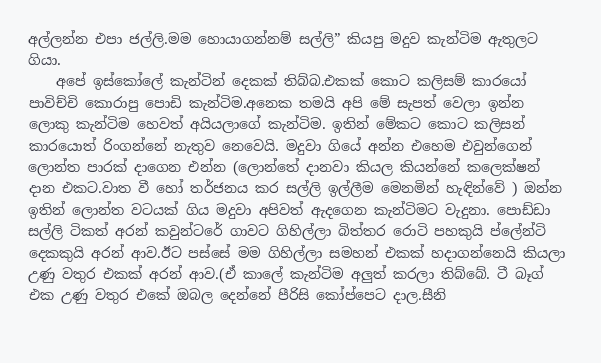අල්ලන්න එපා ජල්ලි.මම හොයාගන්නම් සල්ලි” කියපු මදුව කැන්ටිම ඇතුලට ගියා.
    අපේ ඉස්කෝලේ කැන්ටින් දෙකක් තිබ්බ.එකක් කොට කලිසම් කාරයෝ පාවිච්චි කොරාපු පොඩි කැන්ටිම.අනෙක තමයි අපි මේ සැපත් වෙලා ඉන්න ලොකු කැන්ටිම හෙවත් අයියලාගේ කැන්ටිම. ඉතින් මේකට කොට කලිසන් කාරයොත් රිංගන්නේ නැතුව නෙවෙයි. මදුවා ගියේ අන්න එහෙම එවුන්ගෙන් ලොන්ත පාරක් දාගෙන එන්න (ලොන්තේ දානවා කියල කියන්නේ කලෙක්ෂන් දාන එකට.වාත වී හෝ තර්ජනය කර සල්ලි ඉල්ලීම මෙනමින් හැඳින්වේ ) ඔන්න ඉතින් ලොන්ත වටයක් ගිය මදුවා අපිවත් ඇදගෙන කැන්ටිමට වැදුනා. පොඩ්ඩා සල්ලි ටිකත් අරන් කවුන්ටරේ ගාවට ගිහිල්ලා බිත්තර රොටි පහකුයි ප්ලේන්ටි දෙකකුයි අරන් ආව.ඊට පස්සේ මම ගිහිල්ලා සමහන් එකක් හදාගන්නෙයි කියලා උණු වතුර එකක් අරන් ආව.(ඒ කාලේ කැන්ටිම අලුත් කරලා තිබ්බේ. ටී බෑග් එක උණු වතුර එකේ ඔබල දෙන්නේ පීරිසි කෝප්පෙට දාල.සීනි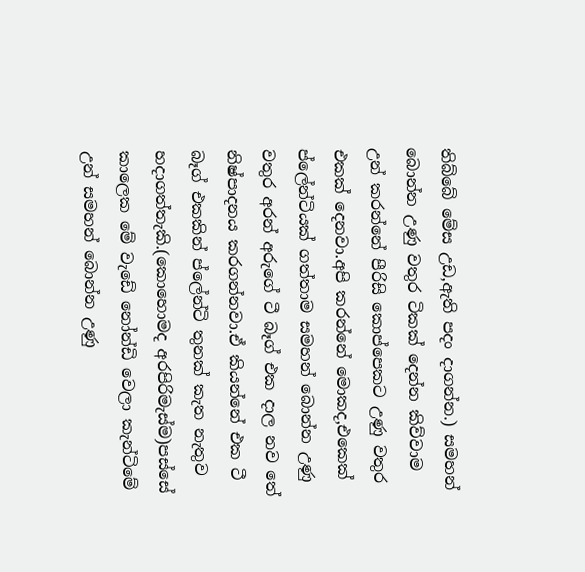තිබ්බේ මේස උඩ,ඇති පදං දාගන්න.) සමහන් බොන්න උණු වතුර ටිකක් දෙන්න කිව්වාම උන් කරන්නේ පීරිසි කොප්පෙකට උණු වතුර එකක් දෙනවා.අපි කරන්නේ මොකද,එකෙක් ප්ලේන්ටියක් ගත්තාම සමහන් බොන්න උණු වතුර අරන් අරුගේ ටී බෑග් එක දාල නව තේ නිෂ්පාදනය කරගන්නවා.ඒ කියන්නේ එක ටී බෑග් එකකින් ප්ලේන්ටි තුනක් කැත නැතුව හදාගත්තැකි.(කොහොමද අරපිරිමැස්ම)පස්සේ කාලෙක මේ වැඩේ නෝන්ඩි වෙලා කැන්ටිමේ උන් සමහන් බොන්න උණු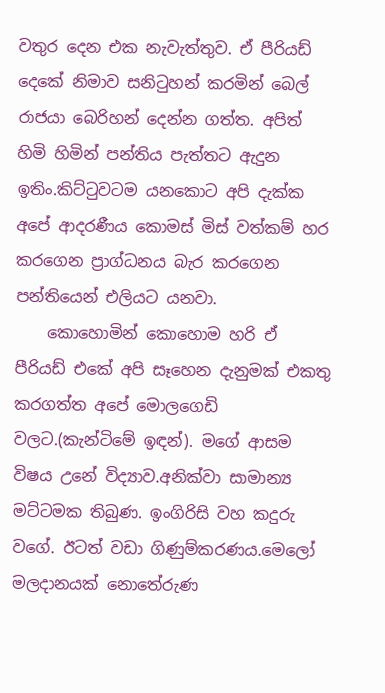වතුර දෙන එක නැවැත්තුව. ඒ පීරියඩ් දෙකේ නිමාව සනිටුහන් කරමින් බෙල් රාජයා බෙරිහන් දෙන්න ගත්ත. අපිත් හිමි හිමින් පන්තිය පැත්තට ඇදුන ඉතිං.කිට්ටුවටම යනකොට අපි දැක්ක අපේ ආදරණීය කොමස් මිස් වත්කම් හර කරගෙන ප්‍රාග්ධනය බැර කරගෙන පන්තියෙන් එලියට යනවා.
    කොහොමින් කොහොම හරි ඒ පීරියඩ් එකේ අපි සෑහෙන දැනුමක් එකතු කරගත්ත අපේ මොලගෙඩි වලට.(කැන්ටිමේ ඉඳන්). මගේ ආසම විෂය උනේ විද්‍යාව.අනික්වා සාමාන්‍ය මට්ටමක තිබුණ. ඉංගිරිසි වහ කදුරු වගේ. ඊටත් වඩා ගිණුම්කරණය.මෙලෝ මලදානයක් නොතේරුණ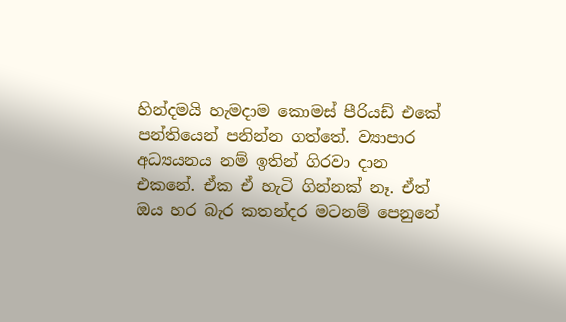හින්දමයි හැමදාම කොමස් පීරියඩ් එකේ පන්තියෙන් පනින්න ගත්තේ. ව්‍යාපාර අධ්‍යයනය නම් ඉතින් ගිරවා දාන එකනේ. ඒක ඒ හැටි ගින්නක් නෑ. ඒත් ඔය හර බැර කතන්දර මටනම් පෙනුනේ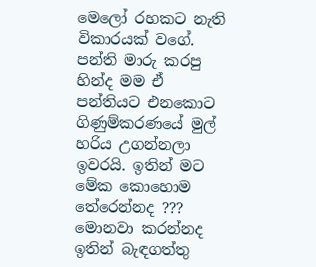මෙලෝ රහකට නැති විකාරයක් වගේ. පන්ති මාරු කරපු හින්ද මම ඒ පන්තියට එනකොට ගිණුම්කරණයේ මුල් හරිය උගන්නලා ඉවරයි. ඉතින් මට මේක කොහොම තේරෙන්නද ??? මොනවා කරන්නද ඉතින් බැඳගත්තු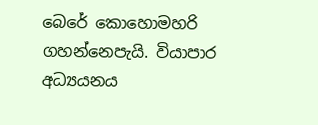බෙරේ කොහොමහරි ගහන්නෙපැයි. වියාපාර අධ්‍යයනය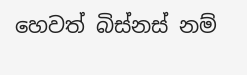හෙවත් බිස්නස් නම්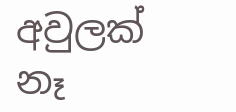අවුලක් නෑ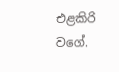එළකිරි වගේ.